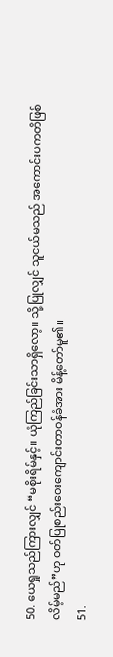50. ယေရှုသည်ကြားလျှင် “မစိုးရိမ်နှင့်။ ယုံကြည်ခြင်းသာရှိလော့။ သို့ပြုလျှင် သူငယ်မသည် အကောင်းပကတိဖြစ်လိမ့်မည်”ဟု ဝတ်ပြုစည်းဝေးကျောင်းတာဝန်ခံအား မိန့်တော်မူ၏။
51.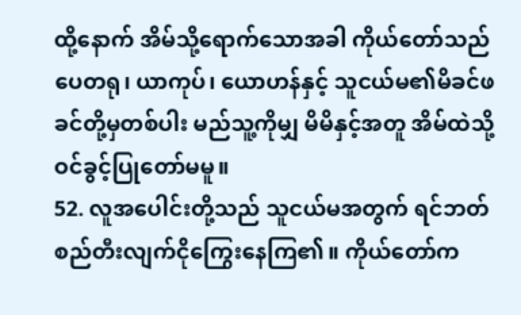ထို့နောက် အိမ်သို့ရောက်သောအခါ ကိုယ်တော်သည် ပေတရု၊ ယာကုပ်၊ ယောဟန်နှင့် သူငယ်မ၏မိခင်ဖခင်တို့မှတစ်ပါး မည်သူ့ကိုမျှ မိမိနှင့်အတူ အိမ်ထဲသို့ဝင်ခွင့်ပြုတော်မမူ။
52. လူအပေါင်းတို့သည် သူငယ်မအတွက် ရင်ဘတ်စည်တီးလျက်ငိုကြွေးနေကြ၏။ ကိုယ်တော်က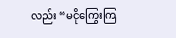လည်း “မငိုကြွေးကြ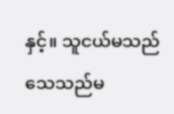နှင့်။ သူငယ်မသည် သေသည်မ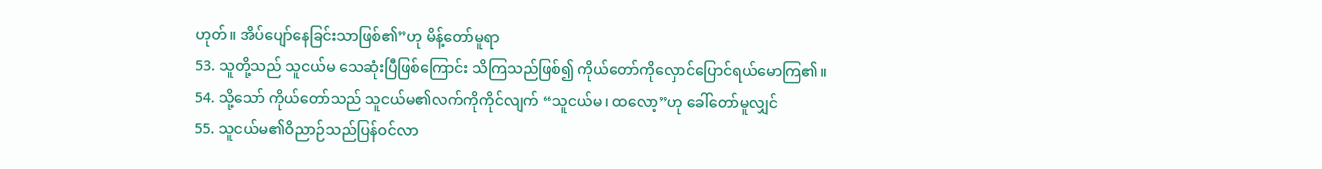ဟုတ်။ အိပ်ပျော်နေခြင်းသာဖြစ်၏”ဟု မိန့်တော်မူရာ
53. သူတို့သည် သူငယ်မ သေဆုံးပြီဖြစ်ကြောင်း သိကြသည်ဖြစ်၍ ကိုယ်တော်ကိုလှောင်ပြောင်ရယ်မောကြ၏။
54. သို့သော် ကိုယ်တော်သည် သူငယ်မ၏လက်ကိုကိုင်လျက် “သူငယ်မ၊ ထလော့”ဟု ခေါ်တော်မူလျှင်
55. သူငယ်မ၏ဝိညာဉ်သည်ပြန်ဝင်လာ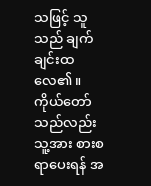သဖြင့် သူသည် ချက်ချင်းထလေ၏။ ကိုယ်တော်သည်လည်း သူ့အား စားစရာပေးရန် အ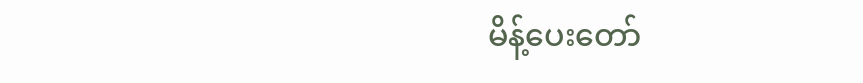မိန့်ပေးတော်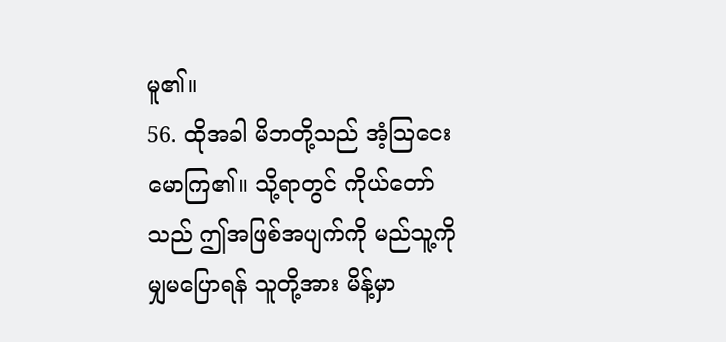မူ၏။
56. ထိုအခါ မိဘတို့သည် အံ့သြငေးမောကြ၏။ သို့ရာတွင် ကိုယ်တော်သည် ဤအဖြစ်အပျက်ကို မည်သူ့ကိုမျှမပြောရန် သူတို့အား မိန့်မှာ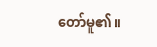တော်မူ၏။